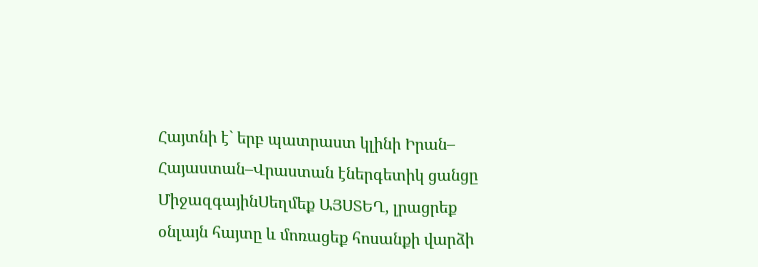Հայտնի է` երբ պատրաստ կլինի Իրան– Հայաստան–Վրաստան էներգետիկ ցանցը
ՄիջազգայինՍեղմեք ԱՅՍՏԵՂ, լրացրեք օնլայն հայտը և մոռացեք հոսանքի վարձի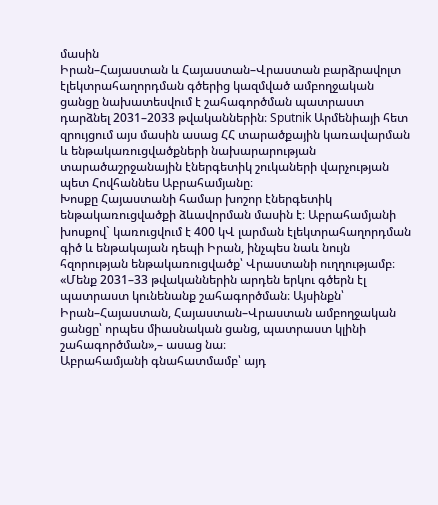մասին
Իրան–Հայաստան և Հայաստան–Վրաստան բարձրավոլտ էլեկտրահաղորդման գծերից կազմված ամբողջական ցանցը նախատեսվում է շահագործման պատրաստ դարձնել 2031–2033 թվականներին։ Sputnik Արմենիայի հետ զրույցում այս մասին ասաց ՀՀ տարածքային կառավարման և ենթակառուցվածքների նախարարության տարածաշրջանային էներգետիկ շուկաների վարչության պետ Հովհաննես Աբրահամյանը։
Խոսքը Հայաստանի համար խոշոր էներգետիկ ենթակառուցվածքի ձևավորման մասին է։ Աբրահամյանի խոսքով` կառուցվում է 400 կՎ լարման էլեկտրահաղորդման գիծ և ենթակայան դեպի Իրան, ինչպես նաև նույն հզորության ենթակառուցվածք՝ Վրաստանի ուղղությամբ։
«Մենք 2031–33 թվականներին արդեն երկու գծերն էլ պատրաստ կունենանք շահագործման։ Այսինքն՝ Իրան–Հայաստան, Հայաստան–Վրաստան ամբողջական ցանցը՝ որպես միասնական ցանց, պատրաստ կլինի շահագործման»,– ասաց նա։
Աբրահամյանի գնահատմամբ՝ այդ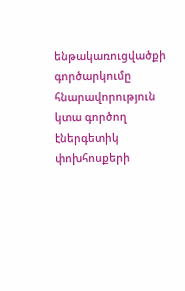ենթակառուցվածքի գործարկումը հնարավորություն կտա գործող էներգետիկ փոխհոսքերի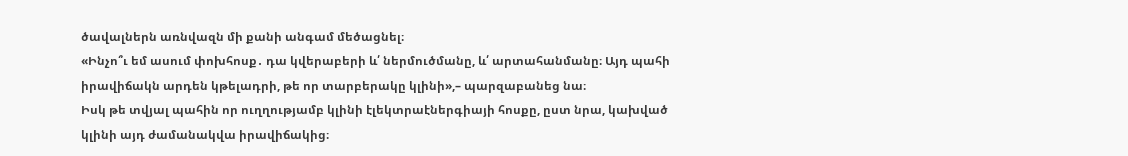ծավալներն առնվազն մի քանի անգամ մեծացնել։
«Ինչո՞ւ եմ ասում փոխհոսք․ դա կվերաբերի և՛ ներմուծմանը, և՛ արտահանմանը։ Այդ պահի իրավիճակն արդեն կթելադրի, թե որ տարբերակը կլինի»,– պարզաբանեց նա։
Իսկ թե տվյալ պահին որ ուղղությամբ կլինի էլեկտրաէներգիայի հոսքը, ըստ նրա, կախված կլինի այդ ժամանակվա իրավիճակից։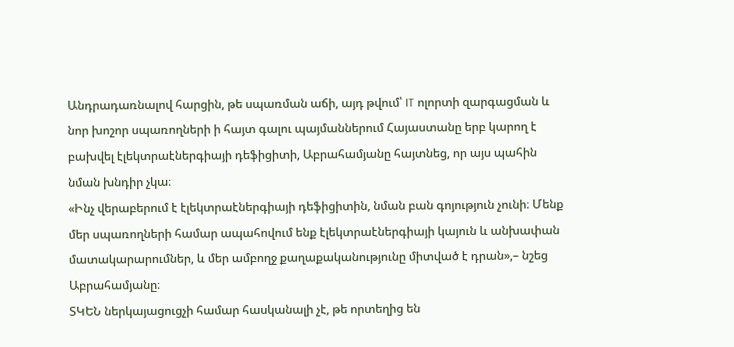Անդրադառնալով հարցին, թե սպառման աճի, այդ թվում՝ IT ոլորտի զարգացման և նոր խոշոր սպառողների ի հայտ գալու պայմաններում Հայաստանը երբ կարող է բախվել էլեկտրաէներգիայի դեֆիցիտի, Աբրահամյանը հայտնեց, որ այս պահին նման խնդիր չկա։
«Ինչ վերաբերում է էլեկտրաէներգիայի դեֆիցիտին, նման բան գոյություն չունի։ Մենք մեր սպառողների համար ապահովում ենք էլեկտրաէներգիայի կայուն և անխափան մատակարարումներ, և մեր ամբողջ քաղաքականությունը միտված է դրան»,– նշեց Աբրահամյանը։
ՏԿԵՆ ներկայացուցչի համար հասկանալի չէ, թե որտեղից են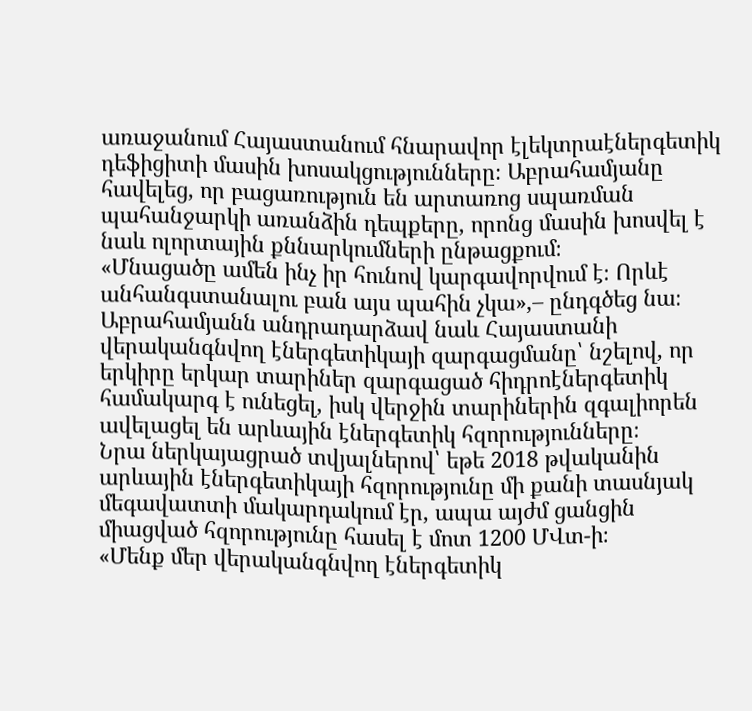առաջանում Հայաստանում հնարավոր էլեկտրաէներգետիկ դեֆիցիտի մասին խոսակցությունները։ Աբրահամյանը հավելեց, որ բացառություն են արտառոց սպառման պահանջարկի առանձին դեպքերը, որոնց մասին խոսվել է նաև ոլորտային քննարկումների ընթացքում։
«Մնացածը ամեն ինչ իր հունով կարգավորվում է։ Որևէ անհանգստանալու բան այս պահին չկա»,– ընդգծեց նա։
Աբրահամյանն անդրադարձավ նաև Հայաստանի վերականգնվող էներգետիկայի զարգացմանը՝ նշելով, որ երկիրը երկար տարիներ զարգացած հիդրոէներգետիկ համակարգ է ունեցել, իսկ վերջին տարիներին զգալիորեն ավելացել են արևային էներգետիկ հզորությունները։
Նրա ներկայացրած տվյալներով՝ եթե 2018 թվականին արևային էներգետիկայի հզորությունը մի քանի տասնյակ մեգավատտի մակարդակում էր, ապա այժմ ցանցին միացված հզորությունը հասել է մոտ 1200 ՄՎտ-ի։
«Մենք մեր վերականգնվող էներգետիկ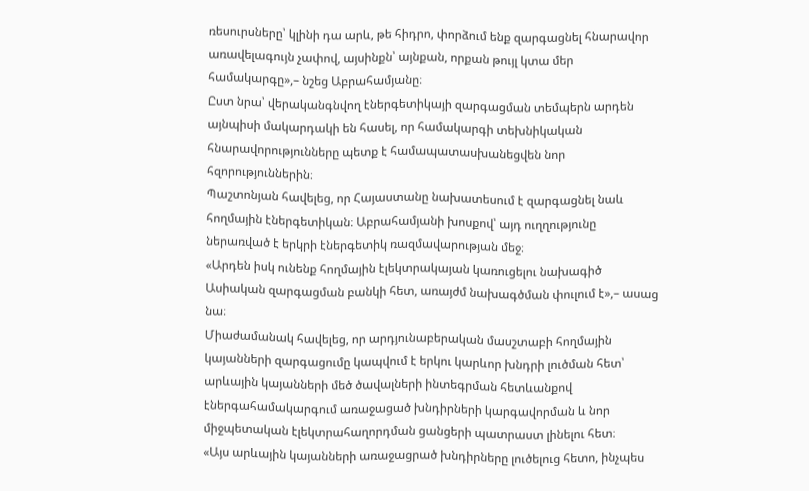ռեսուրսները՝ կլինի դա արև, թե հիդրո, փորձում ենք զարգացնել հնարավոր առավելագույն չափով, այսինքն՝ այնքան, որքան թույլ կտա մեր համակարգը»,– նշեց Աբրահամյանը։
Ըստ նրա՝ վերականգնվող էներգետիկայի զարգացման տեմպերն արդեն այնպիսի մակարդակի են հասել, որ համակարգի տեխնիկական հնարավորությունները պետք է համապատասխանեցվեն նոր հզորություններին։
Պաշտոնյան հավելեց, որ Հայաստանը նախատեսում է զարգացնել նաև հողմային էներգետիկան։ Աբրահամյանի խոսքով՝ այդ ուղղությունը ներառված է երկրի էներգետիկ ռազմավարության մեջ։
«Արդեն իսկ ունենք հողմային էլեկտրակայան կառուցելու նախագիծ Ասիական զարգացման բանկի հետ, առայժմ նախագծման փուլում է»,– ասաց նա։
Միաժամանակ հավելեց, որ արդյունաբերական մասշտաբի հողմային կայանների զարգացումը կապվում է երկու կարևոր խնդրի լուծման հետ՝ արևային կայանների մեծ ծավալների ինտեգրման հետևանքով էներգահամակարգում առաջացած խնդիրների կարգավորման և նոր միջպետական էլեկտրահաղորդման ցանցերի պատրաստ լինելու հետ։
«Այս արևային կայանների առաջացրած խնդիրները լուծելուց հետո, ինչպես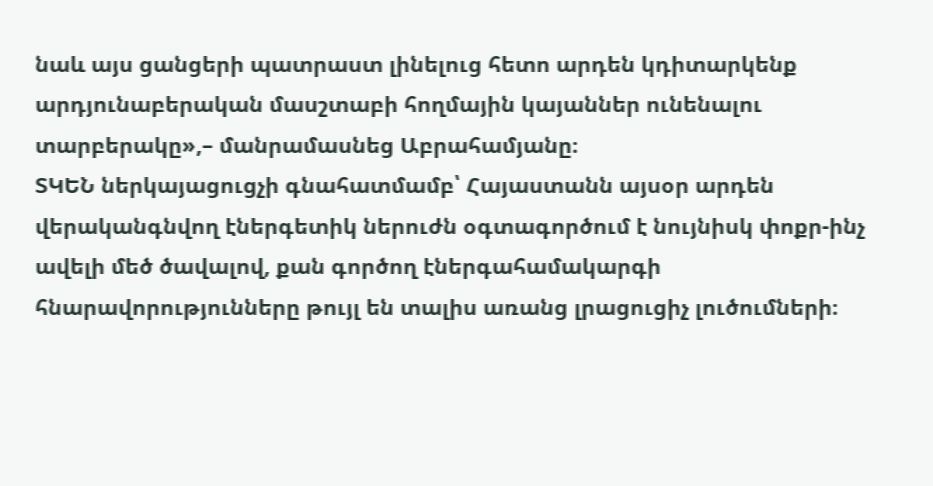նաև այս ցանցերի պատրաստ լինելուց հետո արդեն կդիտարկենք արդյունաբերական մասշտաբի հողմային կայաններ ունենալու տարբերակը»,– մանրամասնեց Աբրահամյանը։
ՏԿԵՆ ներկայացուցչի գնահատմամբ՝ Հայաստանն այսօր արդեն վերականգնվող էներգետիկ ներուժն օգտագործում է նույնիսկ փոքր-ինչ ավելի մեծ ծավալով, քան գործող էներգահամակարգի հնարավորությունները թույլ են տալիս առանց լրացուցիչ լուծումների։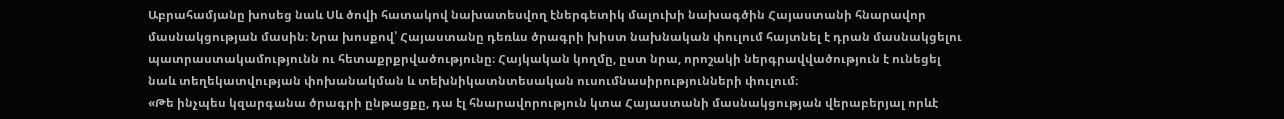Աբրահամյանը խոսեց նաև Սև ծովի հատակով նախատեսվող էներգետիկ մալուխի նախագծին Հայաստանի հնարավոր մասնակցության մասին։ Նրա խոսքով՝ Հայաստանը դեռևս ծրագրի խիստ նախնական փուլում հայտնել է դրան մասնակցելու պատրաստակամությունն ու հետաքրքրվածությունը։ Հայկական կողմը, ըստ նրա, որոշակի ներգրավվածություն է ունեցել նաև տեղեկատվության փոխանակման և տեխնիկատնտեսական ուսումնասիրությունների փուլում։
«Թե ինչպես կզարգանա ծրագրի ընթացքը, դա էլ հնարավորություն կտա Հայաստանի մասնակցության վերաբերյալ որևէ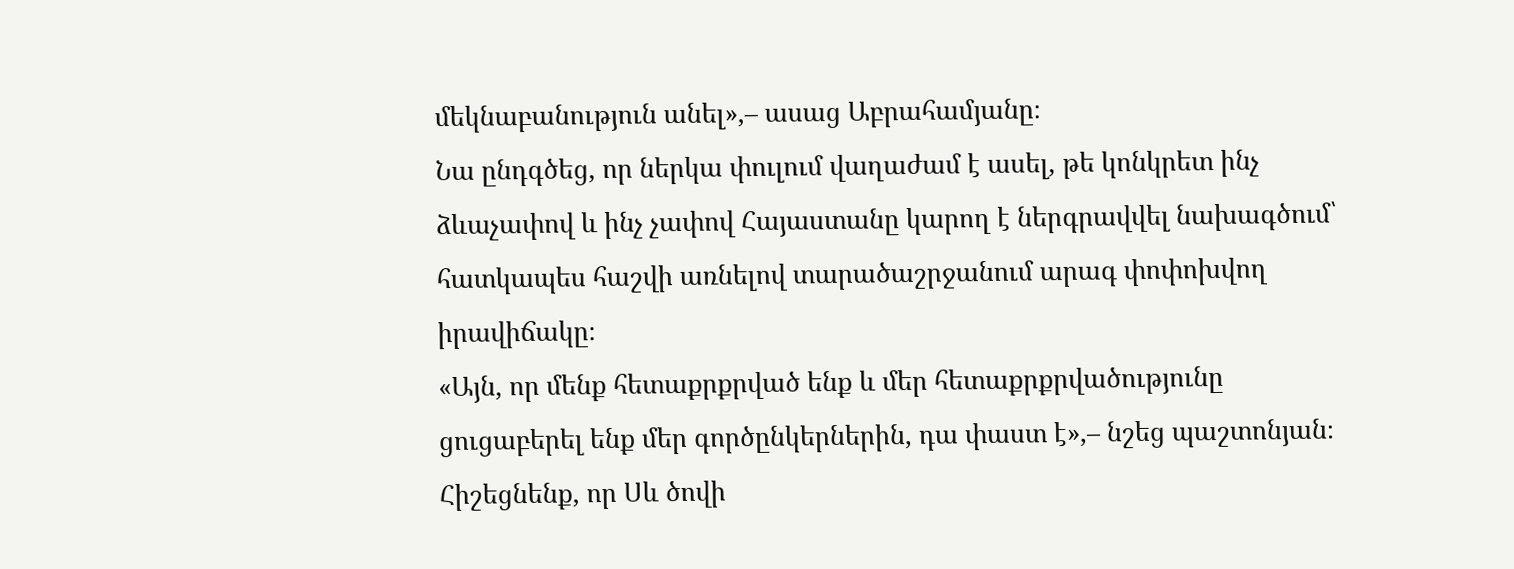մեկնաբանություն անել»,– ասաց Աբրահամյանը։
Նա ընդգծեց, որ ներկա փուլում վաղաժամ է ասել, թե կոնկրետ ինչ ձևաչափով և ինչ չափով Հայաստանը կարող է ներգրավվել նախագծում՝ հատկապես հաշվի առնելով տարածաշրջանում արագ փոփոխվող իրավիճակը։
«Այն, որ մենք հետաքրքրված ենք և մեր հետաքրքրվածությունը ցուցաբերել ենք մեր գործընկերներին, դա փաստ է»,– նշեց պաշտոնյան։
Հիշեցնենք, որ Սև ծովի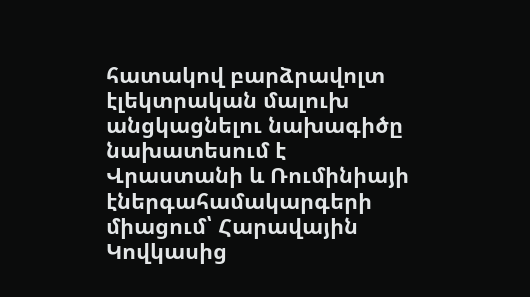հատակով բարձրավոլտ էլեկտրական մալուխ անցկացնելու նախագիծը նախատեսում է Վրաստանի և Ռումինիայի էներգահամակարգերի միացում՝ Հարավային Կովկասից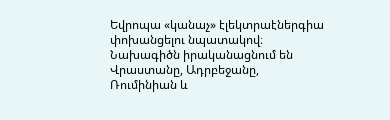Եվրոպա «կանաչ» էլեկտրաէներգիա փոխանցելու նպատակով։ Նախագիծն իրականացնում են Վրաստանը, Ադրբեջանը, Ռումինիան և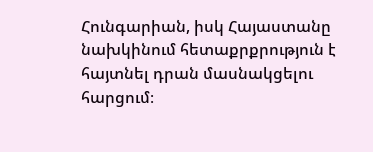Հունգարիան, իսկ Հայաստանը նախկինում հետաքրքրություն է հայտնել դրան մասնակցելու հարցում։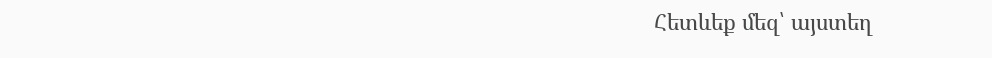Հետևեք մեզ՝ այստեղ